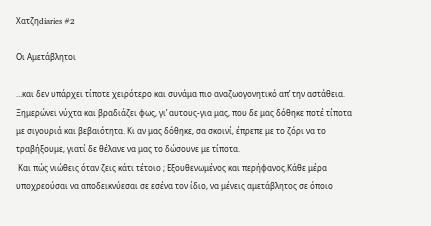Χατζηdiaries #2

Οι Αμετάβλητοι

…και δεν υπάρχει τίποτε χειρότερο και συνάμα πιο αναζωογονητικό απ’ την αστάθεια. Ξημερώνει νύχτα και βραδιάζει φως, γι’ αυτους-για μας, που δε μας δόθηκε ποτέ τίποτα με σιγουριά και βεβαιότητα. Κι αν μας δόθηκε, σα σκοινί, έπρεπε με το ζόρι να το τραβήξουμε, γιατί δε θέλανε να μας το δώσουνε με τίποτα.
 Και πώς νιώθεις όταν ζεις κάτι τέτοιο ; Εξουθενωμένος και περήφανος.Κάθε μέρα υποχρεούσαι να αποδεικνύεσαι σε εσένα τον ίδιο, να μένεις αμετάβλητος σε όποιο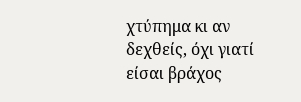χτύπημα κι αν δεχθείς, όχι γιατί είσαι βράχος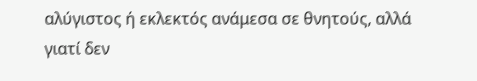αλύγιστος ή εκλεκτός ανάμεσα σε θνητούς, αλλά γιατί δεν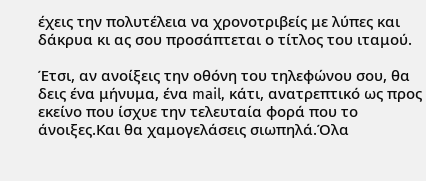έχεις την πολυτέλεια να χρονοτριβείς με λύπες και δάκρυα κι ας σου προσάπτεται ο τίτλος του ιταμού.

Έτσι, αν ανοίξεις την οθόνη του τηλεφώνου σου, θα δεις ένα μήνυμα, ένα mail, κάτι, ανατρεπτικό ως προς εκείνο που ίσχυε την τελευταία φορά που το άνοιξες.Και θα χαμογελάσεις σιωπηλά.Όλα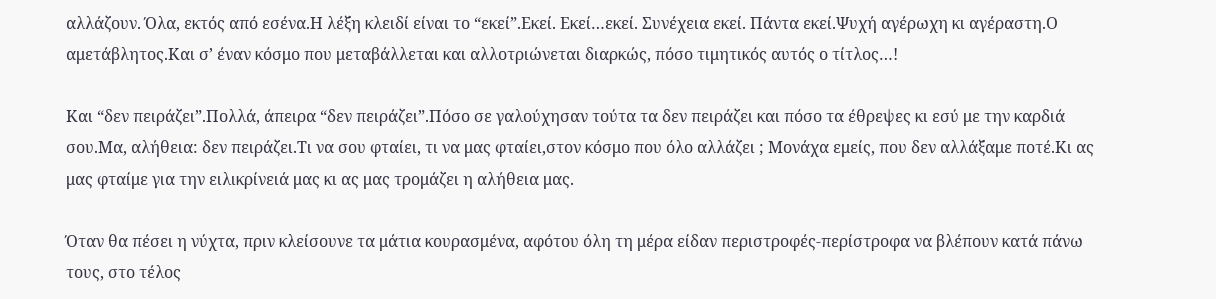αλλάζουν. Όλα, εκτός από εσένα.Η λέξη κλειδί είναι το “εκεί”.Εκεί. Εκεί…εκεί. Συνέχεια εκεί. Πάντα εκεί.Ψυχή αγέρωχη κι αγέραστη.Ο αμετάβλητος.Και σ’ έναν κόσμο που μεταβάλλεται και αλλοτριώνεται διαρκώς, πόσο τιμητικός αυτός ο τίτλος…!

Και “δεν πειράζει”.Πολλά, άπειρα “δεν πειράζει”.Πόσο σε γαλούχησαν τούτα τα δεν πειράζει και πόσο τα έθρεψες κι εσύ με την καρδιά σου.Μα, αλήθεια: δεν πειράζει.Τι να σου φταίει, τι να μας φταίει,στον κόσμο που όλο αλλάζει ; Μονάχα εμείς, που δεν αλλάξαμε ποτέ.Κι ας μας φταίμε για την ειλικρίνειά μας κι ας μας τρομάζει η αλήθεια μας.

Όταν θα πέσει η νύχτα, πριν κλείσουνε τα μάτια κουρασμένα, αφότου όλη τη μέρα είδαν περιστροφές-περίστροφα να βλέπουν κατά πάνω τους, στο τέλος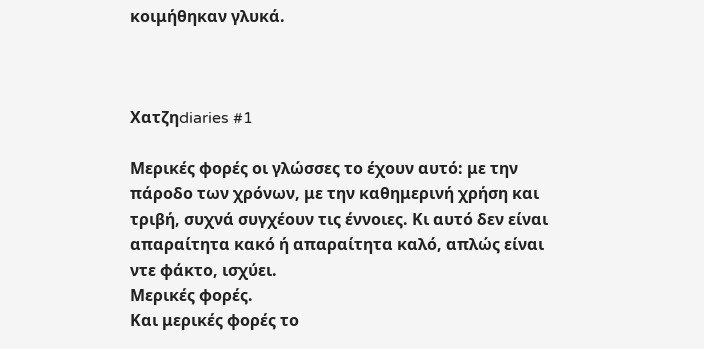κοιμήθηκαν γλυκά.



Χατζηdiaries #1

Μερικές φορές οι γλώσσες το έχουν αυτό: με την πάροδο των χρόνων, με την καθημερινή χρήση και τριβή, συχνά συγχέουν τις έννοιες. Κι αυτό δεν είναι απαραίτητα κακό ή απαραίτητα καλό, απλώς είναι ντε φάκτο, ισχύει.
Μερικές φορές.
Και μερικές φορές το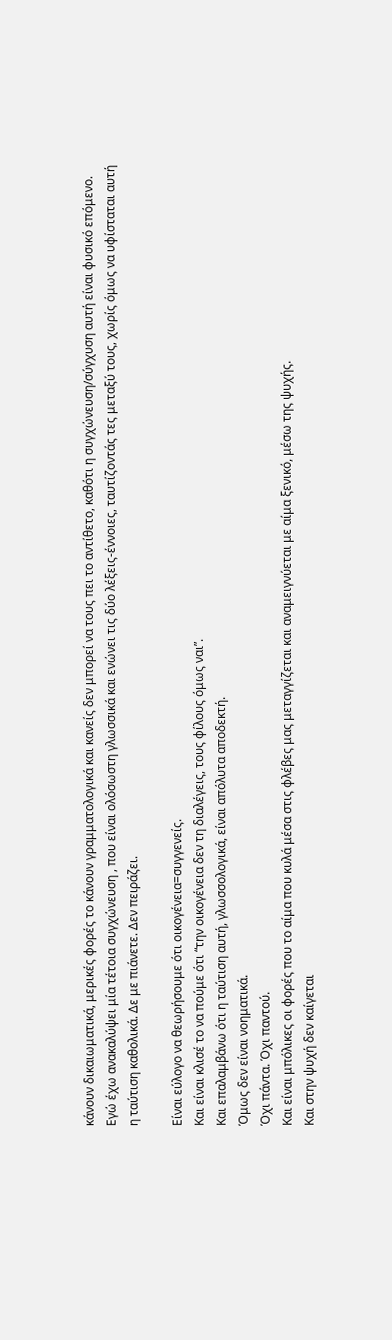κάνουν δικαιωματικά, μερικές φορές το κάνουν γραμματολογικά και κανείς δεν μπορεί να τους πει το αντίθετο, καθότι η συγχώνευση/σύγχυση αυτή είναι φυσικό επόμενο.
Εγώ έχω ανακαλύψει μία τέτοια συγχώνευση , που είναι ολόσωστη γλωσσικά και ενώνει τις δύο λέξεις-έννοιες, ταυτίζοντάς τες μεταξύ τους, χωρίς όμως να υφίσταται αυτή η ταύτιση καθολικά. Δε με πιάνετε. Δεν πειράζει.

Είναι εύλογο να θεωρήσουμε ότι οικογένεια=συγγενείς.
Και είναι κλισέ το να πούμε ότι “την οικογένεια δεν τη διαλέγεις, τους φίλους όμως ναι”.
Και επαλαμβάνω ότι η ταύτιση αυτή, γλωσσολογικά, είναι απόλυτα αποδεκτή.
Όμως δεν είναι νοηματικά.
Όχι πάντα. Όχι παντού.
Και είναι μπόλικες οι φορές που το αίμα που κυλά μέσα στις φλέβες μας μεταγγίζεται και αναμειγνύεται με αίμα ξενικό, μέσω της ψυχής.
Και στην ψυχή δεν καίγεται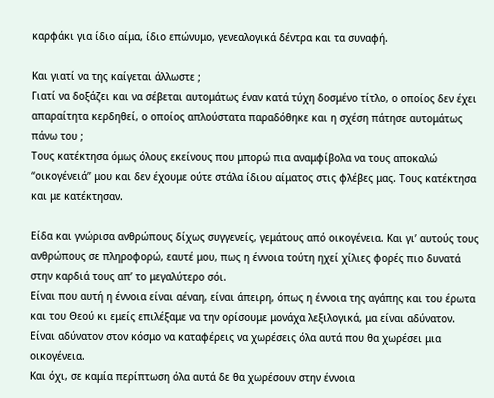καρφάκι για ίδιο αίμα, ίδιο επώνυμο, γενεαλογικά δέντρα και τα συναφή.

Και γιατί να της καίγεται άλλωστε ;
Γιατί να δοξάζει και να σέβεται αυτομάτως έναν κατά τύχη δοσμένο τίτλο, ο οποίος δεν έχει απαραίτητα κερδηθεί, ο οποίος απλούστατα παραδόθηκε και η σχέση πάτησε αυτομάτως πάνω του ;
Τους κατέκτησα όμως όλους εκείνους που μπορώ πια αναμφίβολα να τους αποκαλώ “οικογένειά” μου και δεν έχουμε ούτε στάλα ίδιου αίματος στις φλέβες μας. Τους κατέκτησα και με κατέκτησαν.

Είδα και γνώρισα ανθρώπους δίχως συγγενείς, γεμάτους από οικογένεια. Και γι’ αυτούς τους ανθρώπους σε πληροφορώ, εαυτέ μου, πως η έννοια τούτη ηχεί χίλιες φορές πιο δυνατά στην καρδιά τους απ’ το μεγαλύτερο σόι.
Είναι που αυτή η έννοια είναι αέναη, είναι άπειρη, όπως η έννοια της αγάπης και του έρωτα και του Θεού κι εμείς επιλέξαμε να την ορίσουμε μονάχα λεξιλογικά, μα είναι αδύνατον. Είναι αδύνατον στον κόσμο να καταφέρεις να χωρέσεις όλα αυτά που θα χωρέσει μια οικογένεια.
Και όχι, σε καμία περίπτωση όλα αυτά δε θα χωρέσουν στην έννοια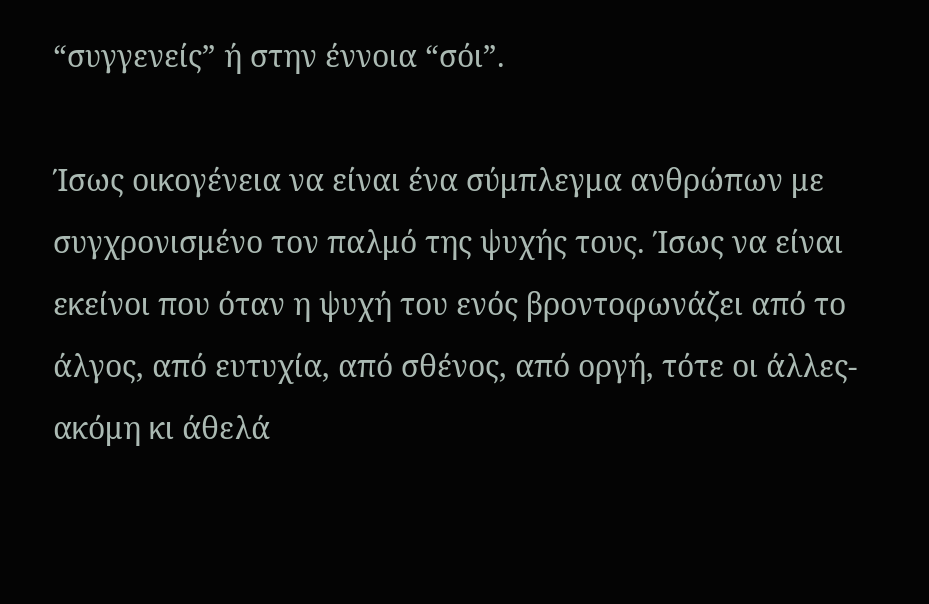“συγγενείς” ή στην έννοια “σόι”.

Ίσως οικογένεια να είναι ένα σύμπλεγμα ανθρώπων με συγχρονισμένο τον παλμό της ψυχής τους. Ίσως να είναι εκείνοι που όταν η ψυχή του ενός βροντοφωνάζει από το άλγος, από ευτυχία, από σθένος, από οργή, τότε οι άλλες-ακόμη κι άθελά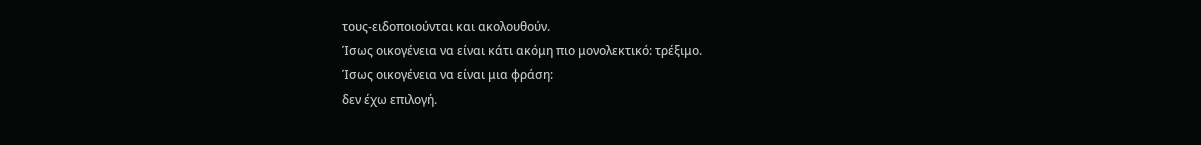τους-ειδοποιούνται και ακολουθούν.
Ίσως οικογένεια να είναι κάτι ακόμη πιο μονολεκτικό: τρέξιμο.
Ίσως οικογένεια να είναι μια φράση:
δεν έχω επιλογή.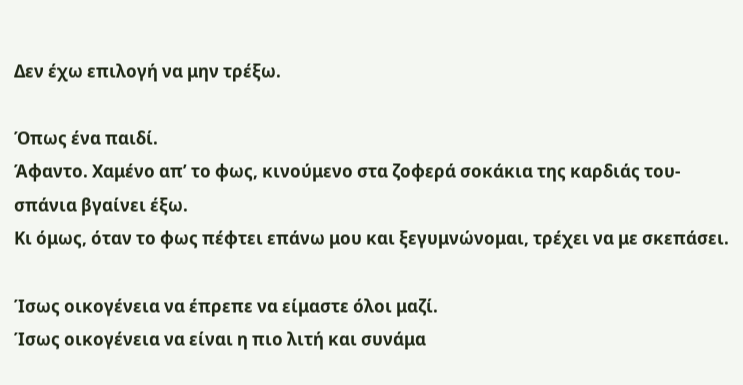Δεν έχω επιλογή να μην τρέξω.

Όπως ένα παιδί.
Άφαντο. Χαμένο απ’ το φως, κινούμενο στα ζοφερά σοκάκια της καρδιάς του-σπάνια βγαίνει έξω.
Κι όμως, όταν το φως πέφτει επάνω μου και ξεγυμνώνομαι, τρέχει να με σκεπάσει.

Ίσως οικογένεια να έπρεπε να είμαστε όλοι μαζί.
Ίσως οικογένεια να είναι η πιο λιτή και συνάμα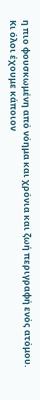η πιο φουσκωμένη από νόημα και χρόνια και ζωή περιγραφή ενός ατόμου.
Κι όλοι έχουμε κάποιον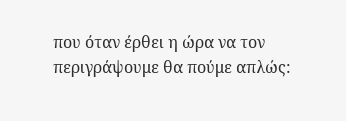που όταν έρθει η ώρα να τον περιγράψουμε θα πούμε απλώς: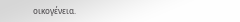οικογένεια.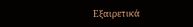Εξαιρετικά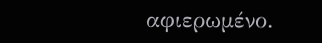αφιερωμένο.